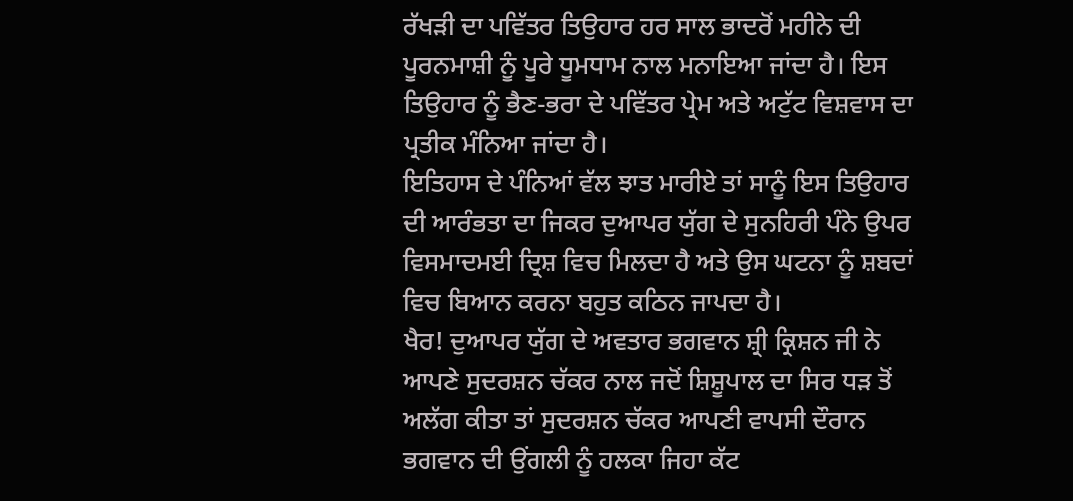ਰੱਖੜੀ ਦਾ ਪਵਿੱਤਰ ਤਿਉਹਾਰ ਹਰ ਸਾਲ ਭਾਦਰੋਂ ਮਹੀਨੇ ਦੀ ਪੂਰਨਮਾਸ਼ੀ ਨੂੰ ਪੂਰੇ ਧੂਮਧਾਮ ਨਾਲ ਮਨਾਇਆ ਜਾਂਦਾ ਹੈ। ਇਸ ਤਿਉਹਾਰ ਨੂੰ ਭੈਣ-ਭਰਾ ਦੇ ਪਵਿੱਤਰ ਪ੍ਰੇਮ ਅਤੇ ਅਟੁੱਟ ਵਿਸ਼ਵਾਸ ਦਾ ਪ੍ਰਤੀਕ ਮੰਨਿਆ ਜਾਂਦਾ ਹੈ।
ਇਤਿਹਾਸ ਦੇ ਪੰਨਿਆਂ ਵੱਲ ਝਾਤ ਮਾਰੀਏ ਤਾਂ ਸਾਨੂੰ ਇਸ ਤਿਉਹਾਰ ਦੀ ਆਰੰਭਤਾ ਦਾ ਜਿਕਰ ਦੁਆਪਰ ਯੁੱਗ ਦੇ ਸੁਨਹਿਰੀ ਪੰਨੇ ਉਪਰ ਵਿਸਮਾਦਮਈ ਦ੍ਰਿਸ਼ ਵਿਚ ਮਿਲਦਾ ਹੈ ਅਤੇ ਉਸ ਘਟਨਾ ਨੂੰ ਸ਼ਬਦਾਂ ਵਿਚ ਬਿਆਨ ਕਰਨਾ ਬਹੁਤ ਕਠਿਨ ਜਾਪਦਾ ਹੈ।
ਖੈਰ! ਦੁਆਪਰ ਯੁੱਗ ਦੇ ਅਵਤਾਰ ਭਗਵਾਨ ਸ਼੍ਰੀ ਕ੍ਰਿਸ਼ਨ ਜੀ ਨੇ ਆਪਣੇ ਸੁਦਰਸ਼ਨ ਚੱਕਰ ਨਾਲ ਜਦੋਂ ਸ਼ਿਸ਼ੂਪਾਲ ਦਾ ਸਿਰ ਧੜ ਤੋਂ ਅਲੱਗ ਕੀਤਾ ਤਾਂ ਸੁਦਰਸ਼ਨ ਚੱਕਰ ਆਪਣੀ ਵਾਪਸੀ ਦੌਰਾਨ ਭਗਵਾਨ ਦੀ ਉਂਗਲੀ ਨੂੰ ਹਲਕਾ ਜਿਹਾ ਕੱਟ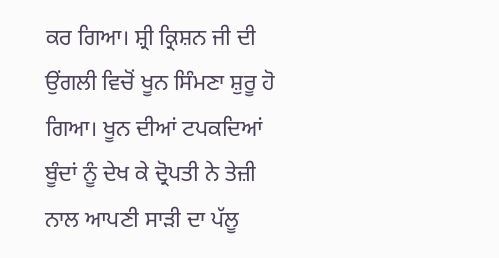ਕਰ ਗਿਆ। ਸ਼੍ਰੀ ਕ੍ਰਿਸ਼ਨ ਜੀ ਦੀ ਉਂਗਲੀ ਵਿਚੋਂ ਖੂਨ ਸਿੰਮਣਾ ਸ਼ੁਰੂ ਹੋ ਗਿਆ। ਖੂਨ ਦੀਆਂ ਟਪਕਦਿਆਂ ਬੂੰਦਾਂ ਨੂੰ ਦੇਖ ਕੇ ਦ੍ਰੋਪਤੀ ਨੇ ਤੇਜ਼ੀ ਨਾਲ ਆਪਣੀ ਸਾੜੀ ਦਾ ਪੱਲੂ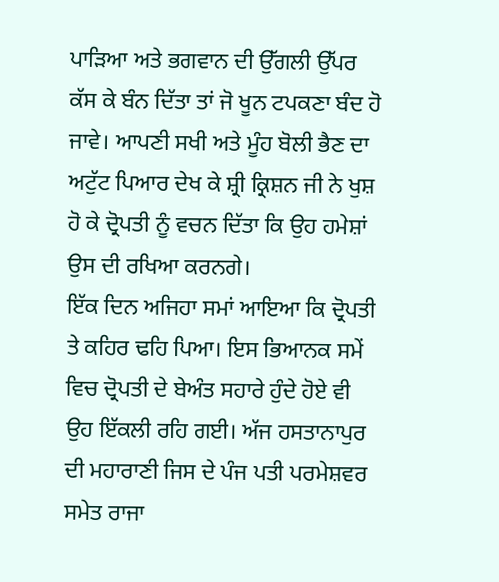ਪਾੜਿਆ ਅਤੇ ਭਗਵਾਨ ਦੀ ਉੱਗਲੀ ਉੱਪਰ ਕੱਸ ਕੇ ਬੰਨ ਦਿੱਤਾ ਤਾਂ ਜੋ ਖੂਨ ਟਪਕਣਾ ਬੰਦ ਹੋ ਜਾਵੇ। ਆਪਣੀ ਸਖੀ ਅਤੇ ਮੂੰਹ ਬੋਲੀ ਭੈਣ ਦਾ ਅਟੁੱਟ ਪਿਆਰ ਦੇਖ ਕੇ ਸ਼੍ਰੀ ਕ੍ਰਿਸ਼ਨ ਜੀ ਨੇ ਖੁਸ਼ ਹੋ ਕੇ ਦ੍ਰੋਪਤੀ ਨੂੰ ਵਚਨ ਦਿੱਤਾ ਕਿ ਉਹ ਹਮੇਸ਼ਾਂ ਉਸ ਦੀ ਰਖਿਆ ਕਰਨਗੇ।
ਇੱਕ ਦਿਨ ਅਜਿਹਾ ਸਮਾਂ ਆਇਆ ਕਿ ਦ੍ਰੋਪਤੀ ਤੇ ਕਹਿਰ ਢਹਿ ਪਿਆ। ਇਸ ਭਿਆਨਕ ਸਮੇਂ ਵਿਚ ਦ੍ਰੋਪਤੀ ਦੇ ਬੇਅੰਤ ਸਹਾਰੇ ਹੁੰਦੇ ਹੋਏ ਵੀ ਉਹ ਇੱਕਲੀ ਰਹਿ ਗਈ। ਅੱਜ ਹਸਤਾਨਾਪੁਰ ਦੀ ਮਹਾਰਾਣੀ ਜਿਸ ਦੇ ਪੰਜ ਪਤੀ ਪਰਮੇਸ਼ਵਰ ਸਮੇਤ ਰਾਜਾ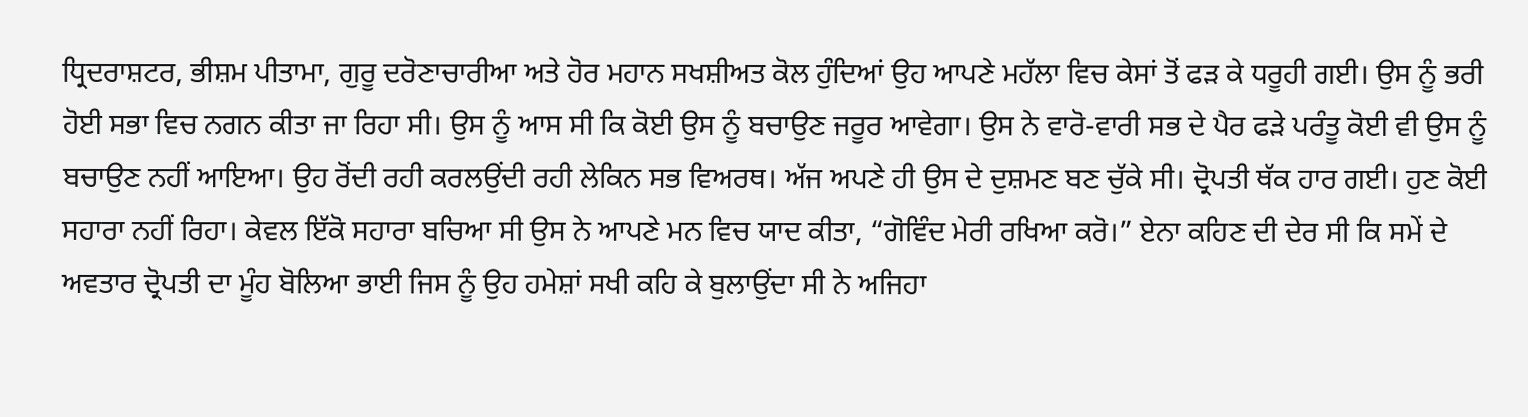ਧ੍ਰਿਦਰਾਸ਼ਟਰ, ਭੀਸ਼ਮ ਪੀਤਾਮਾ, ਗੁਰੂ ਦਰੋਣਾਚਾਰੀਆ ਅਤੇ ਹੋਰ ਮਹਾਨ ਸਖਸ਼ੀਅਤ ਕੋਲ ਹੁੰਦਿਆਂ ਉਹ ਆਪਣੇ ਮਹੱਲਾ ਵਿਚ ਕੇਸਾਂ ਤੋਂ ਫੜ ਕੇ ਧਰੂਹੀ ਗਈ। ਉਸ ਨੂੰ ਭਰੀ ਹੋਈ ਸਭਾ ਵਿਚ ਨਗਨ ਕੀਤਾ ਜਾ ਰਿਹਾ ਸੀ। ਉਸ ਨੂੰ ਆਸ ਸੀ ਕਿ ਕੋਈ ਉਸ ਨੂੰ ਬਚਾਉਣ ਜਰੂਰ ਆਵੇਗਾ। ਉਸ ਨੇ ਵਾਰੋ-ਵਾਰੀ ਸਭ ਦੇ ਪੈਰ ਫੜੇ ਪਰੰਤੂ ਕੋਈ ਵੀ ਉਸ ਨੂੰ ਬਚਾਉਣ ਨਹੀਂ ਆਇਆ। ਉਹ ਰੋਂਦੀ ਰਹੀ ਕਰਲਉਂਦੀ ਰਹੀ ਲੇਕਿਨ ਸਭ ਵਿਅਰਥ। ਅੱਜ ਅਪਣੇ ਹੀ ਉਸ ਦੇ ਦੁਸ਼ਮਣ ਬਣ ਚੁੱਕੇ ਸੀ। ਦ੍ਰੋਪਤੀ ਥੱਕ ਹਾਰ ਗਈ। ਹੁਣ ਕੋਈ ਸਹਾਰਾ ਨਹੀਂ ਰਿਹਾ। ਕੇਵਲ ਇੱਕੋ ਸਹਾਰਾ ਬਚਿਆ ਸੀ ਉਸ ਨੇ ਆਪਣੇ ਮਨ ਵਿਚ ਯਾਦ ਕੀਤਾ, “ਗੋਵਿੰਦ ਮੇਰੀ ਰਖਿਆ ਕਰੋ।” ਏਨਾ ਕਹਿਣ ਦੀ ਦੇਰ ਸੀ ਕਿ ਸਮੇਂ ਦੇ ਅਵਤਾਰ ਦ੍ਰੋਪਤੀ ਦਾ ਮੂੰਹ ਬੋਲਿਆ ਭਾਈ ਜਿਸ ਨੂੰ ਉਹ ਹਮੇਸ਼ਾਂ ਸਖੀ ਕਹਿ ਕੇ ਬੁਲਾਉਂਦਾ ਸੀ ਨੇ ਅਜਿਹਾ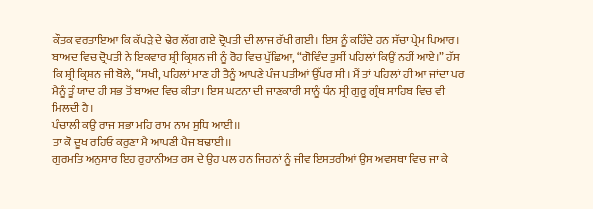ਕੌਤਕ ਵਰਤਾਇਆ ਕਿ ਕੱਪੜੇ ਦੇ ਢੇਰ ਲੱਗ ਗਏ ਦ੍ਰੋਪਤੀ ਦੀ ਲਾਜ ਰੱਖੀ ਗਈ। ਇਸ ਨੂੰ ਕਹਿੰਦੇ ਹਨ ਸੱਚਾ ਪ੍ਰੇਮ ਪਿਆਰ। ਬਾਅਦ ਵਿਚ ਦ੍ਰੋਪਤੀ ਨੇ ਇਕਵਾਰ ਸ਼੍ਰੀ ਕ੍ਰਿਸ਼ਨ ਜੀ ਨੂੰ ਰੋਹ ਵਿਚ ਪੁੱਛਿਆ, “ਗੋਵਿੰਦ ਤੁਸੀਂ ਪਹਿਲਾਂ ਕਿਉਂ ਨਹੀਂ ਆਏ।” ਹੱਸ ਕਿ ਸ਼੍ਰੀ ਕ੍ਰਿਸ਼ਨ ਜੀ ਬੋਲੇ, “ਸਖੀ, ਪਹਿਲਾਂ ਮਾਣ ਹੀ ਤੈਨੂੰ ਆਪਣੇ ਪੰਜ ਪਤੀਆਂ ਉੱਪਰ ਸੀ। ਮੈਂ ਤਾਂ ਪਹਿਲਾਂ ਹੀ ਆ ਜਾਂਦਾ ਪਰ ਮੈਨੂੰ ਤੂੰ ਯਾਦ ਹੀ ਸਭ ਤੋਂ ਬਾਅਦ ਵਿਚ ਕੀਤਾ। ਇਸ ਘਟਨਾ ਦੀ ਜਾਣਕਾਰੀ ਸਾਨੂੰ ਧੰਨ ਸ੍ਰੀ ਗੁਰੂ ਗ੍ਰੰਥ ਸਾਹਿਬ ਵਿਚ ਵੀ ਮਿਲਦੀ ਹੈ।
ਪੰਚਾਲੀ ਕਉ ਰਾਜ ਸਭਾ ਮਹਿ ਰਾਮ ਨਾਮ ਸੁਧਿ ਆਈ।।
ਤਾ ਕੋ ਦੂਖ ਰਹਿਓ ਕਰੁਣਾ ਮੈ ਆਪਣੀ ਪੈਜ ਬਢਾਈ।।
ਗੁਰਮਤਿ ਅਨੁਸਾਰ ਇਹ ਰੁਹਾਨੀਅਤ ਰਸ ਦੇ ਉਹ ਪਲ ਹਨ ਜਿਹਨਾਂ ਨੂੰ ਜੀਵ ਇਸਤਰੀਆਂ ਉਸ ਅਵਸਥਾ ਵਿਚ ਜਾ ਕੇ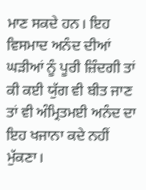ਮਾਣ ਸਕਦੇ ਹਨ। ਇਹ ਵਿਸਮਾਦ ਅਨੰਦ ਦੀਆਂ ਘੜੀਆਂ ਨੂੰ ਪੂਰੀ ਜ਼ਿੰਦਗੀ ਤਾਂ ਕੀ ਕਈ ਯੁੱਗ ਵੀ ਬੀਤ ਜਾਣ ਤਾਂ ਵੀ ਅੰਮ੍ਰਿਤਮਈ ਅਨੰਦ ਦਾ ਇਹ ਖਜਾਨਾ ਕਦੇ ਨਹੀਂ ਮੁੱਕਣਾ।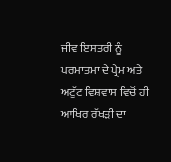ਜੀਵ ਇਸਤਰੀ ਨੂੰ ਪਰਮਾਤਮਾ ਦੇ ਪ੍ਰੇਮ ਅਤੇ ਅਟੁੱਟ ਵਿਸ਼ਵਾਸ ਵਿਚੋਂ ਹੀ ਆਖਿਰ ਰੱਖੜੀ ਦਾ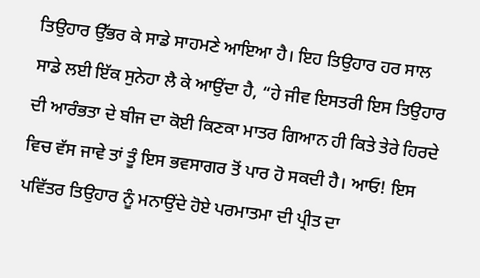ਤਿਉਹਾਰ ਉੱਭਰ ਕੇ ਸਾਡੇ ਸਾਹਮਣੇ ਆਇਆ ਹੈ। ਇਹ ਤਿਉਹਾਰ ਹਰ ਸਾਲ ਸਾਡੇ ਲਈ ਇੱਕ ਸੁਨੇਹਾ ਲੈ ਕੇ ਆਉਂਦਾ ਹੈ, “ਹੇ ਜੀਵ ਇਸਤਰੀ ਇਸ ਤਿਉਹਾਰ ਦੀ ਆਰੰਭਤਾ ਦੇ ਬੀਜ ਦਾ ਕੋਈ ਕਿਣਕਾ ਮਾਤਰ ਗਿਆਨ ਹੀ ਕਿਤੇ ਤੇਰੇ ਹਿਰਦੇ ਵਿਚ ਵੱਸ ਜਾਵੇ ਤਾਂ ਤੂੰ ਇਸ ਭਵਸਾਗਰ ਤੋਂ ਪਾਰ ਹੋ ਸਕਦੀ ਹੈ। ਆਓ! ਇਸ ਪਵਿੱਤਰ ਤਿਉਹਾਰ ਨੂੰ ਮਨਾਉਂਦੇ ਹੋਏ ਪਰਮਾਤਮਾ ਦੀ ਪ੍ਰੀਤ ਦਾ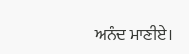ਅਨੰਦ ਮਾਣੀਏ।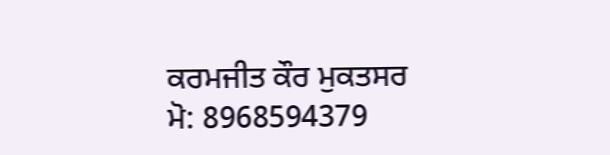ਕਰਮਜੀਤ ਕੌਰ ਮੁਕਤਸਰ
ਮੋ: 8968594379